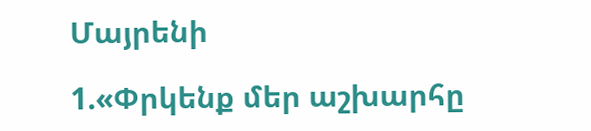Մայրենի

1.«Փրկենք մեր աշխարհը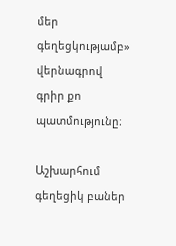մեր գեղեցկությամբ» վերնագրով գրիր քո պատմությունը։

Աշխարհում գեղեցիկ բաներ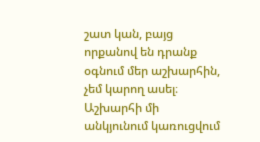շատ կան, բայց որքանով են դրանք օգնում մեր աշխարհին, չեմ կարող ասել։ Աշխարհի մի անկյունում կառուցվում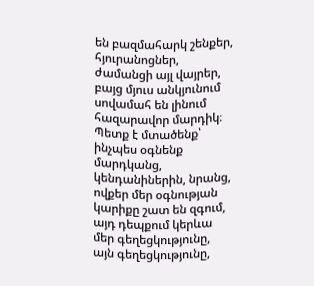են բազմահարկ շենքեր, հյուրանոցներ, ժամանցի այլ վայրեր, բայց մյուս անկյունում սովամահ են լինում հազարավոր մարդիկ։ Պետք է մտածենք՝ ինչպես օգնենք մարդկանց, կենդանիներին, նրանց, ովքեր մեր օգնության կարիքը շատ են զգում, այդ դեպքում կերևա մեր գեղեցկությունը, այն գեղեցկությունը,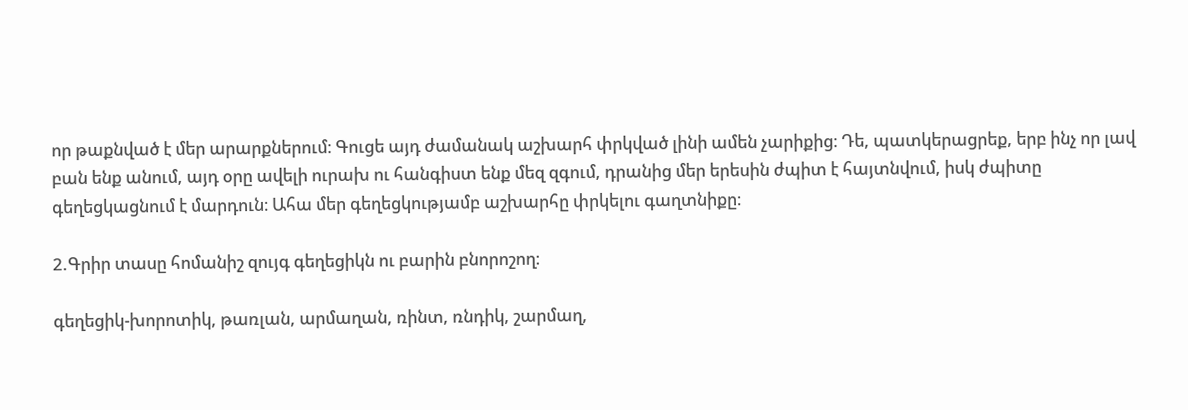որ թաքնված է մեր արարքներում։ Գուցե այդ ժամանակ աշխարհ փրկված լինի ամեն չարիքից։ Դե, պատկերացրեք, երբ ինչ որ լավ բան ենք անում, այդ օրը ավելի ուրախ ու հանգիստ ենք մեզ զգում, դրանից մեր երեսին ժպիտ է հայտնվում, իսկ ժպիտը գեղեցկացնում է մարդուն։ Ահա մեր գեղեցկությամբ աշխարհը փրկելու գաղտնիքը։

2.Գրիր տասը հոմանիշ զույգ գեղեցիկն ու բարին բնորոշող։

գեղեցիկ-խորոտիկ, թառլան, արմաղան, ռինտ, ռնդիկ, շարմաղ,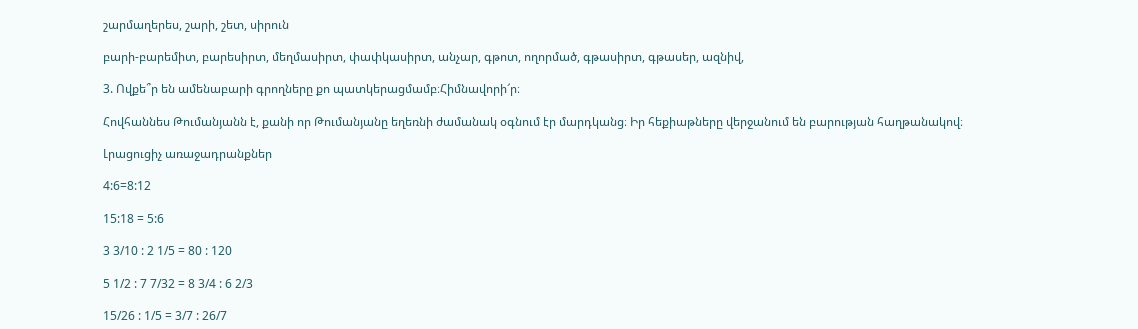շարմաղերես, շարի, շետ, սիրուն

բարի-բարեմիտ, բարեսիրտ, մեղմասիրտ, փափկասիրտ, անչար, գթոտ, ողորմած, գթասիրտ, գթասեր, ազնիվ,

3. Ովքե՞ր են ամենաբարի գրողները քո պատկերացմամբ։Հիմնավորի՜ր։

Հովհաննես Թումանյանն է, քանի որ Թումանյանը եղեռնի ժամանակ օգնում էր մարդկանց։ Իր հեքիաթները վերջանում են բարության հաղթանակով։

Լրացուցիչ առաջադրանքներ

4:6=8:12

15:18 = 5:6

3 3/10 : 2 1/5 = 80 : 120

5 1/2 : 7 7/32 = 8 3/4 : 6 2/3

15/26 : 1/5 = 3/7 : 26/7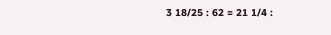3 18/25 : 62 = 21 1/4 :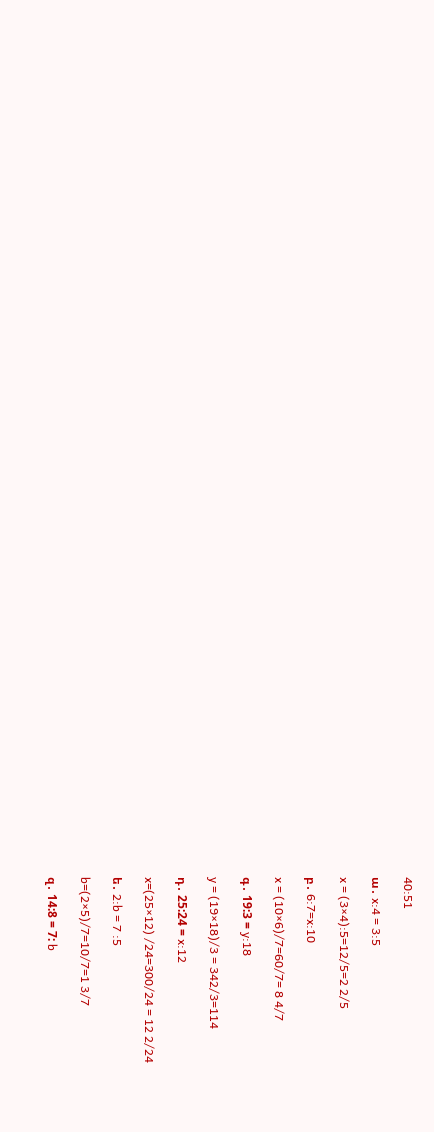40:51

ա․ x:4 = 3:5

x = (3×4):5=12/5=2 2/5

բ․ 6:7=x:10

x = (10×6)/7=60/7= 8 4/7

գ․ 19:3 = y:18

y = (19×18)/3 = 342/3=114

դ․ 25:24 = x:12

x=(25×12) /24=300/24 = 12 2/24

ե․ 2:b = 7 :5

b=(2×5)/7=10/7=1 3/7

զ․ 14:8 = 7: b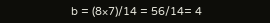b = (8×7)/14 = 56/14= 4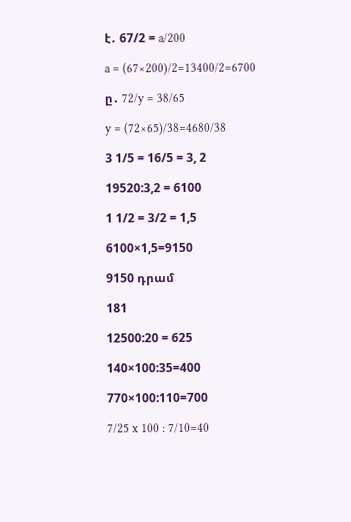է․ 67/2 = a/200

a = (67×200)/2=13400/2=6700

ը․ 72/y = 38/65

y = (72×65)/38=4680/38

3 1/5 = 16/5 = 3, 2

19520:3,2 = 6100

1 1/2 = 3/2 = 1,5

6100×1,5=9150

9150 դրամ

181

12500:20 = 625

140×100:35=400

770×100:110=700

7/25 x 100 : 7/10=40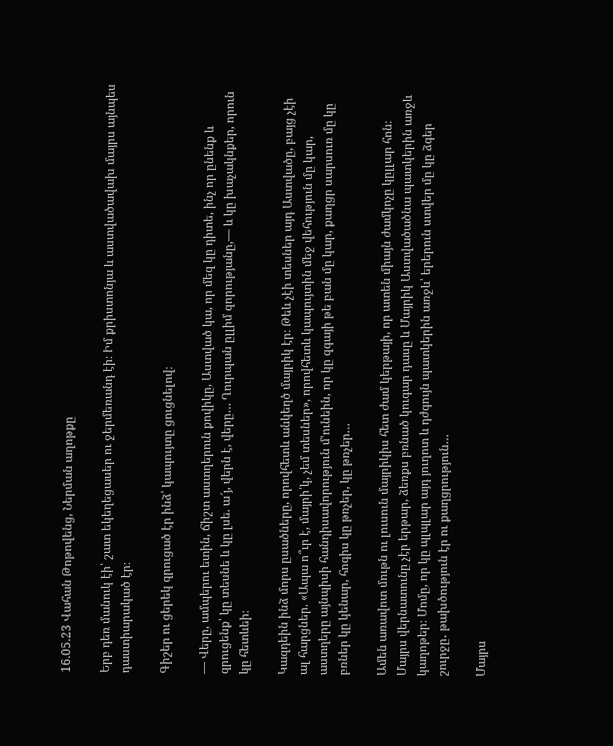16.05.23 Վահան Թոթովենց, Ներման աղոթքը

Երբ դեռ մանուկ էի՝ շատ եկեղեցասեր ու ջերմեռանդ էի։ Իմ քրիստոնյա և աստվածավախ մայրս այնպես դաստիարակած էր։

Գիշեր ու ցերեկ զրուցած էր ինձ՝ կապույտը ցուցնելով։

— Վերը, ամպերու ետին, ճիշտ աստղերուն քովիկը, Աստված կա, որ մեզ կը դիտե, ինչ որ ընենք և զրուցենք՝ կը տեսնե և կը լսե. ա՜յ, վերն է, վերը… Ղուրպան ըլլիմ զորությանը,— և կը խաչակնքեր, որուն կը հետևեի։

Կազդեին ինձ մորս ըսածները, որովհետև անկեղծ մայրիկ էր։ Թեև չէի տեսներ այդ Աստվածը, բայց չէի ալ հարցներ. «Ապա ո՞ւր է, մայրի՛կ, չեմ տեսներ», որովհետև կապույտին մեջ վեհություն մը կար, աստղերը այնպիսի հանդիսավորություն մ՚ունեին, որ կը զգայի թե բան մը կար, քաղցր սարսուռ մը կը բռներ կը կենար, հոգիս կը թռչեր, կը թռչեր…

Ամեն առավոտ մութն ու լուսուն մայրիկիս հետ ժամ կերթայի, որ ատեն միայն ժամկոչը կըլլար հոն։ Մայրս վերնատունը չէր երթար, ձեռքս բռնած կուգար դասը և Մայրիկ Աստվածածնա պատկերին առջև կաղոթեր։ Մոմը, որ կը պլպլար այդ յուղոտ և դժգույն պատկերին առջև՝ երերուն ստվեր մը կը ձգեր շուրջը․ թախծություն էր ու քաղցրություն…

Մայրս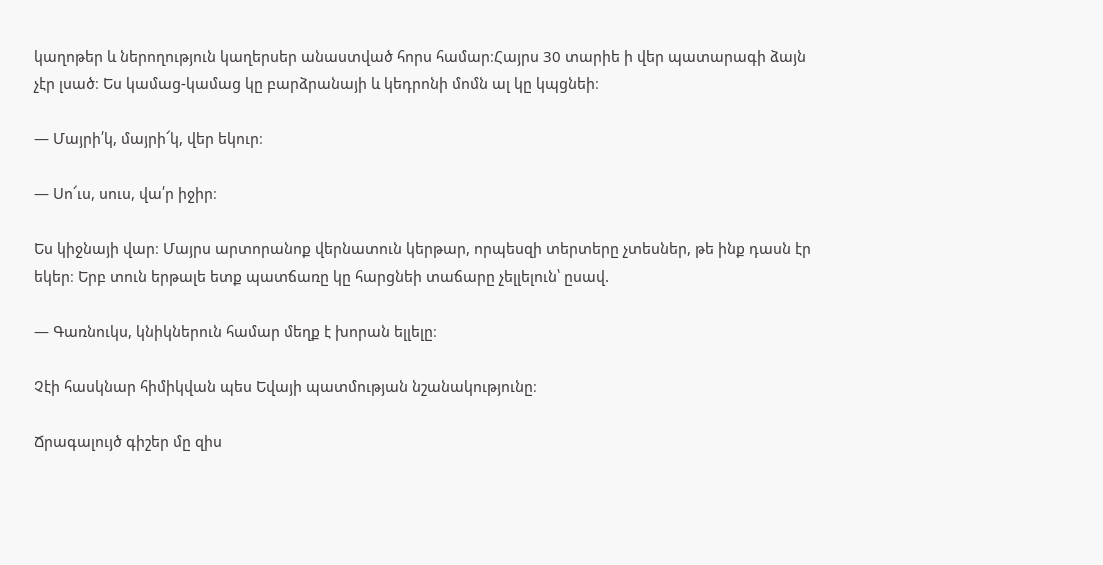կաղոթեր և ներողություն կաղերսեր անաստված հորս համար։Հայրս 30 տարիե ի վեր պատարագի ձայն չէր լսած։ Ես կամաց-կամաց կը բարձրանայի և կեդրոնի մոմն ալ կը կպցնեի։

— Մայրի՛կ, մայրի՜կ, վեր եկուր։

— Սո՜ւս, սուս, վա՛ր իջիր։

Ես կիջնայի վար։ Մայրս արտորանոք վերնատուն կերթար, որպեսզի տերտերը չտեսներ, թե ինք դասն էր եկեր։ Երբ տուն երթալե ետք պատճառը կը հարցնեի տաճարը չելլելուն՝ ըսավ.

— Գառնուկս, կնիկներուն համար մեղք է խորան ելլելը։

Չէի հասկնար հիմիկվան պես Եվայի պատմության նշանակությունը։

Ճրագալույծ գիշեր մը զիս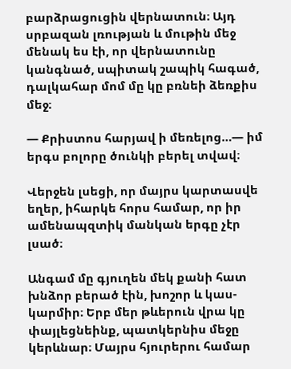բարձրացուցին վերնատուն։ Այդ սրբազան լռության և մութին մեջ մենակ ես էի, որ վերնատունը կանգնած, սպիտակ շապիկ հագած, դալկահար մոմ մը կը բռնեի ձեռքիս մեջ։

— Քրիստոս հարյավ ի մեռելոց…— իմ երգս բոլորը ծունկի բերել տվավ։

Վերջեն լսեցի, որ մայրս կարտասվե եղեր, իհարկե հորս համար, որ իր ամենապզտիկ մանկան երգը չէր լսած։

Անգամ մը գյուղեն մեկ քանի հատ խնձոր բերած էին, խոշոր և կաս-կարմիր։ Երբ մեր թևերուն վրա կը փայլեցնեինք, պատկերնիս մեջը կերևնար։ Մայրս հյուրերու համար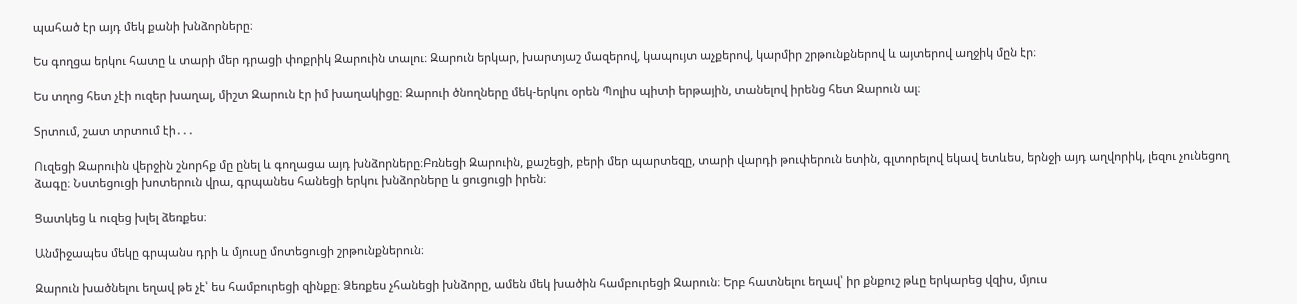պահած էր այդ մեկ քանի խնձորները։

Ես գողցա երկու հատը և տարի մեր դրացի փոքրիկ Զարուին տալու։ Զարուն երկար, խարտյաշ մազերով, կապույտ աչքերով, կարմիր շրթունքներով և այտերով աղջիկ մըն էր։

Ես տղոց հետ չէի ուզեր խաղալ, միշտ Զարուն էր իմ խաղակիցը։ Զարուի ծնողները մեկ-երկու օրեն Պոլիս պիտի երթային, տանելով իրենց հետ Զարուն ալ։

Տրտում, շատ տրտում էի․․․

Ուզեցի Զարուին վերջին շնորհք մը ընել և գողացա այդ խնձորները։Բռնեցի Զարուին, քաշեցի, բերի մեր պարտեզը, տարի վարդի թուփերուն ետին, գլտորելով եկավ ետևես, երնջի այդ աղվորիկ, լեզու չունեցող ձագը։ Նստեցուցի խոտերուն վրա, գրպանես հանեցի երկու խնձորները և ցուցուցի իրեն։

Ցատկեց և ուզեց խլել ձեռքես։

Անմիջապես մեկը գրպանս դրի և մյուսը մոտեցուցի շրթունքներուն։

Զարուն խածնելու եղավ թե չէ՝ ես համբուրեցի զինքը։ Ձեռքես չհանեցի խնձորը, ամեն մեկ խածին համբուրեցի Զարուն։ Երբ հատնելու եղավ՝ իր քնքուշ թևը երկարեց վզիս, մյուս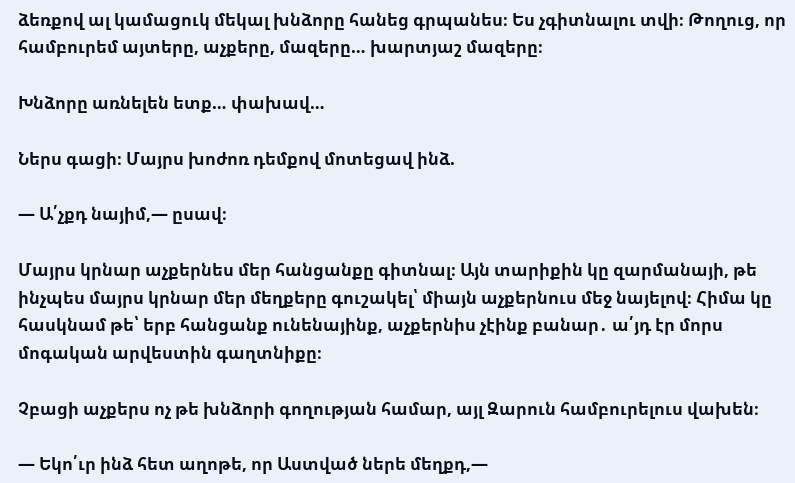ձեռքով ալ կամացուկ մեկալ խնձորը հանեց գրպանես։ Ես չգիտնալու տվի։ Թողուց, որ համբուրեմ այտերը, աչքերը, մազերը… խարտյաշ մազերը։

Խնձորը առնելեն ետք… փախավ…

Ներս գացի։ Մայրս խոժոռ դեմքով մոտեցավ ինձ.

— Ա՛չքդ նայիմ,— ըսավ։

Մայրս կրնար աչքերնես մեր հանցանքը գիտնալ։ Այն տարիքին կը զարմանայի, թե ինչպես մայրս կրնար մեր մեղքերը գուշակել՝ միայն աչքերնուս մեջ նայելով։ Հիմա կը հասկնամ թե՝ երբ հանցանք ունենայինք, աչքերնիս չէինք բանար․ ա՛յդ էր մորս մոգական արվեստին գաղտնիքը։

Չբացի աչքերս ոչ թե խնձորի գողության համար, այլ Զարուն համբուրելուս վախեն։

— Եկո՛ւր ինձ հետ աղոթե, որ Աստված ներե մեղքդ,—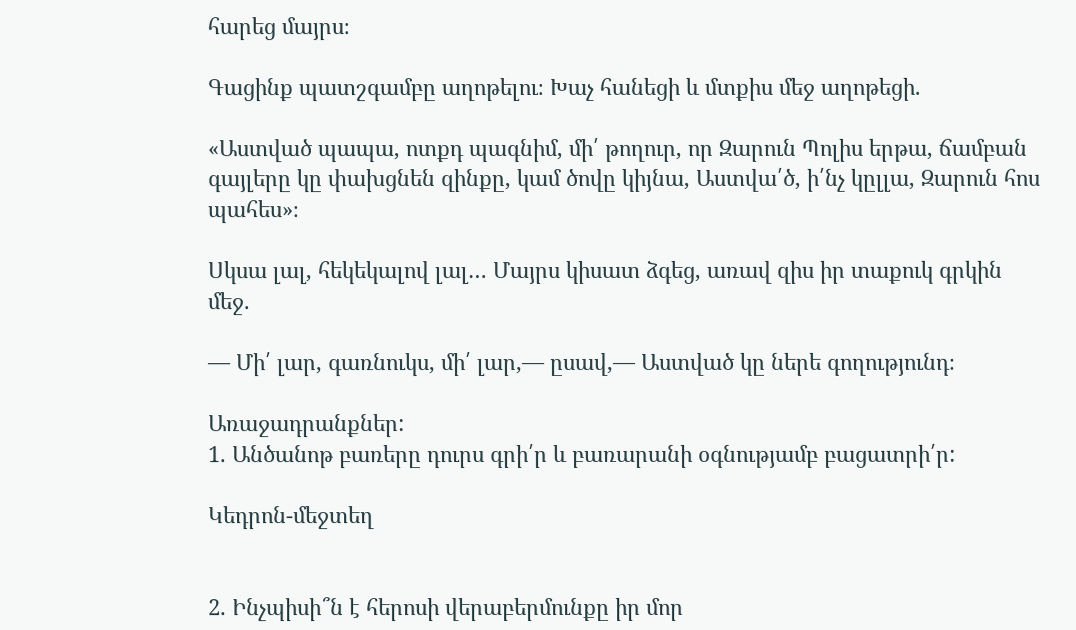հարեց մայրս։

Գացինք պատշգամբը աղոթելու։ Խաչ հանեցի և մտքիս մեջ աղոթեցի.

«Աստված պապա, ոտքդ պագնիմ, մի՛ թողուր, որ Զարուն Պոլիս երթա, ճամբան գայլերը կը փախցնեն զինքը, կամ ծովը կիյնա, Աստվա՛ծ, ի՛նչ կըլլա, Զարուն հոս պահես»։

Սկսա լալ, հեկեկալով լալ… Մայրս կիսատ ձգեց, առավ զիս իր տաքուկ գրկին մեջ.

— Մի՛ լար, գառնուկս, մի՛ լար,— ըսավ,— Աստված կը ներե գողությունդ։

Առաջադրանքներ:
1. Անծանոթ բառերը դուրս գրի՛ր և բառարանի օգնությամբ բացատրի՛ր:

Կեդրոն-մեջտեղ


2. Ինչպիսի՞ն է հերոսի վերաբերմունքը իր մոր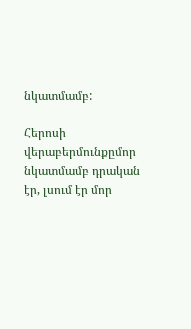նկատմամբ:

Հերոսի վերաբերմունքըմոր նկատմամբ դրական էր, լսում էր մոր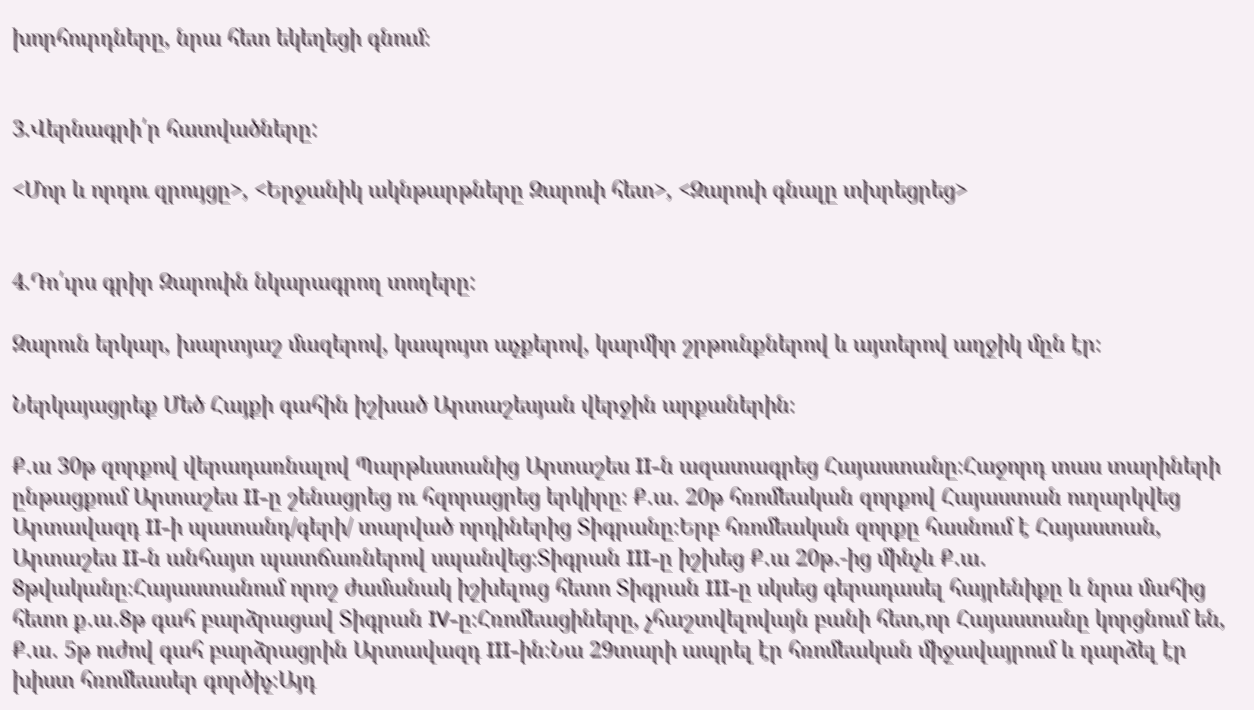խորհուրդները, նրա հետ եկեղեցի գնում։


3.Վերնագրի՛ր հատվածները:

<Մոր և որդու զրույցը>, <Երջանիկ ակնթարթները Զարուի հետ>, <Զարուի գնալը տխրեցրեց>


4.Դո՛ւրս գրիր Զարուին նկարագրող տողերը:

Զարուն երկար, խարտյաշ մազերով, կապույտ աչքերով, կարմիր շրթունքներով և այտերով աղջիկ մըն էր։

Ներկայացրեք Մեծ Հայքի գահին իշխած Արտաշեսյան վերջին արքաներին։

Ք․ա 30թ զորքով վերադառնալով Պարթևստանից Արտաշես II-ն ազատագրեց Հայաստանը։Հաջորդ տաս տարիների ընթացքում Արտաշես II-ը շենացրեց ու հզորացրեց երկիրը։ Ք․ա․ 20թ հռոմեական զորքով Հայաստան ուղարկվեց Արտավազդ II-ի պատանդ/գերի/ տարված որդիներից Տիգրանը։Երբ հռոմեական զորքը հասնում է Հայաստան, Արտաշես II-ն անհայտ պատճառներով սպանվեց։Տիգրան III-ը իշխեց Ք․ա 20թ․-ից մինչև Ք․ա․ 8թվականը։Հայաստանում որոշ ժամանակ իշխելուց հետո Տիգրան III-ը սկսեց գերադասել հայրենիքը և նրա մահից հետո ք․ա․8թ գահ բարձրացավ Տիգրան IV-ը։Հռոմեացիները, չհաշտվելովայն բանի հետ,որ Հայաստանը կորցնում են, Ք․ա․ 5թ ուժով գահ բարձրացրին Արտավազդ III-ին։Նա 29տարի ապրել էր հռոմեական միջավայրում և դարձել էր խիստ հռոմեասեր գործիչ։Այդ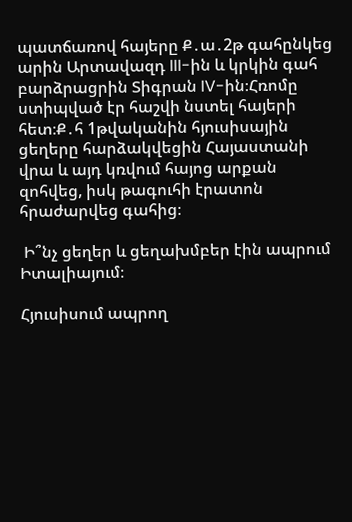պատճառով հայերը Ք․ա․2թ գահընկեց արին Արտավազդ III-ին և կրկին գահ բարձրացրին Տիգրան IV-ին։Հռոմը ստիպված էր հաշվի նստել հայերի հետ։Ք․հ 1թվականին հյուսիսային ցեղերը հարձակվեցին Հայաստանի վրա և այդ կռվում հայոց արքան զոհվեց, իսկ թագուհի էրատոն հրաժարվեց գահից։

 Ի՞նչ ցեղեր և ցեղախմբեր էին ապրում Իտալիայում։

Հյուսիսում ապրող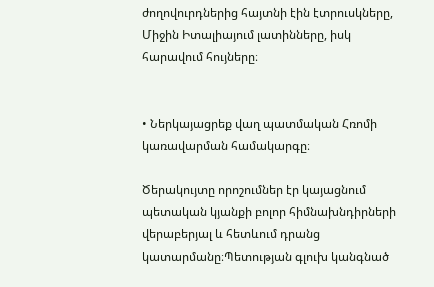ժողովուրդներից հայտնի էին էտրուսկները, Միջին Իտալիայում լատինները, իսկ հարավում հույները։


• Ներկայացրեք վաղ պատմական Հռոմի կառավարման համակարգը։

Ծերակույտը որոշումներ էր կայացնում պետական կյանքի բոլոր հիմնախնդիրների վերաբերյալ և հետևում դրանց կատարմանը։Պետության գլուխ կանգնած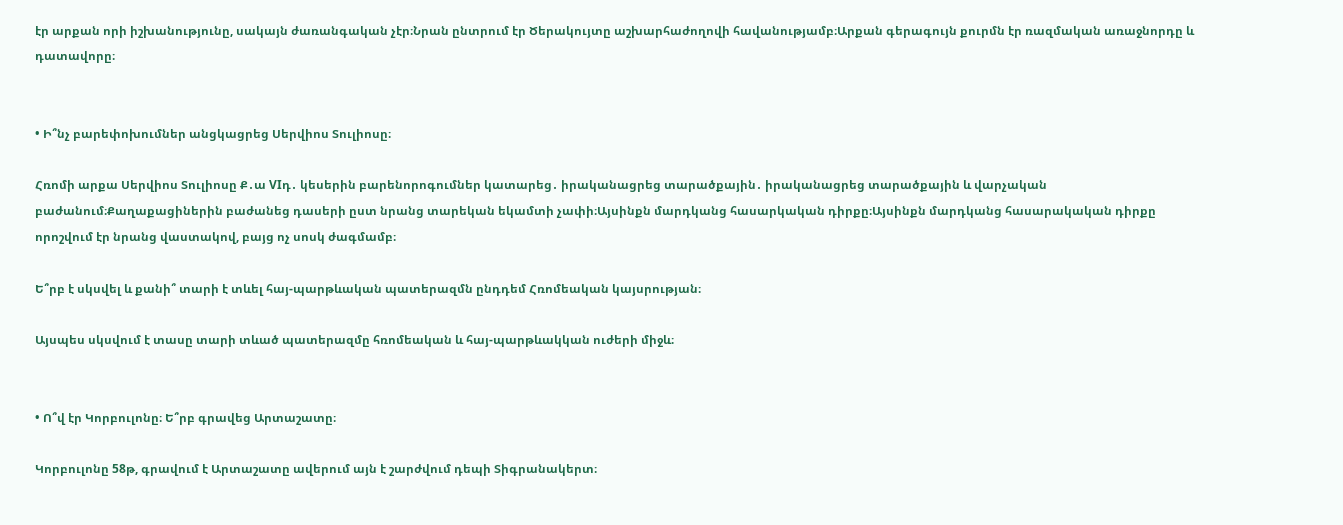էր արքան որի իշխանությունը, սակայն ժառանգական չէր։Նրան ընտրում էր Ծերակույտը աշխարհաժողովի հավանությամբ։Արքան գերագույն քուրմն էր ռազմական առաջնորդը և դատավորը։


• Ի՞նչ բարեփոխումներ անցկացրեց Սերվիոս Տուլիոսը։

Հռոմի արքա Սերվիոս Տուլիոսը Ք․ա VIդ․ կեսերին բարենորոգումներ կատարեց․ իրականացրեց տարածքային․ իրականացրեց տարածքային և վարչական բաժանում։Քաղաքացիներին բաժանեց դասերի ըստ նրանց տարեկան եկամտի չափի։Այսինքն մարդկանց հասարկական դիրքը։Այսինքն մարդկանց հասարակական դիրքը որոշվում էր նրանց վաստակով, բայց ոչ սոսկ ժագմամբ։

Ե՞րբ է սկսվել և քանի՞ տարի է տևել հայ-պարթևական պատերազմն ընդդեմ Հռոմեական կայսրության։

Այսպես սկսվում է տասը տարի տևած պատերազմը հռոմեական և հայ-պարթևակկան ուժերի միջև։


• Ո՞վ էր Կորբուլոնը։ Ե՞րբ գրավեց Արտաշատը։

Կորբուլոնը 58թ, գրավում է Արտաշատը ավերում այն է շարժվում դեպի Տիգրանակերտ։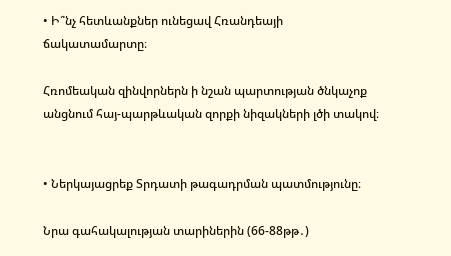• Ի՞նչ հետևանքներ ունեցավ Հռանդեայի ճակատամարտը։

Հռոմեական զինվորներն ի նշան պարտության ծնկաչոք անցնում հայ-պարթևական զորքի նիզակների լծի տակով։


• Ներկայացրեք Տրդատի թագադրման պատմությունը։

Նրա գահակալության տարիներին (66-88թթ․)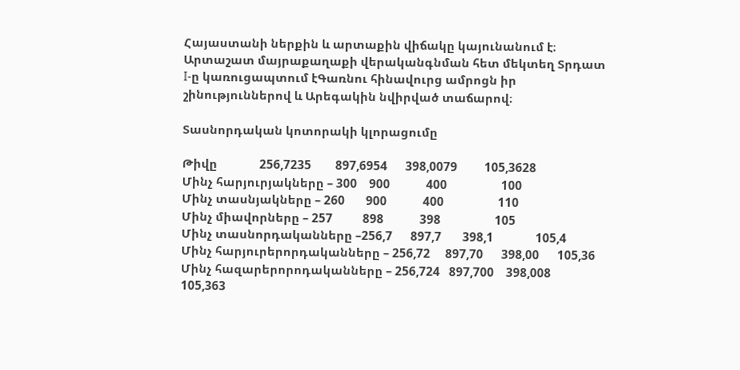Հայաստանի ներքին և արտաքին վիճակը կայունանում է։ Արտաշատ մայրաքաղաքի վերականգնման հետ մեկտեղ Տրդատ I-ը կառուցապտում էԳառնու հինավուրց ամրոցն իր շինություններով և Արեգակին նվիրված տաճարով։

Տասնորդական կոտորակի կլորացումը

Թիվը              256,7235        897,6954      398,0079         105,3628
Մինչ հարյուրյակները – 300    900            400                  100
Մինչ տասնյակները – 260       900            400                  110
Մինչ միավորները – 257          898            398                  105
Մինչ տասնորդականները –256,7      897,7       398,1              105,4
Մինչ հարյուրերորդականները – 256,72     897,70      398,00      105,36
Մինչ հազարերորոդականները – 256,724   897,700    398,008       105,363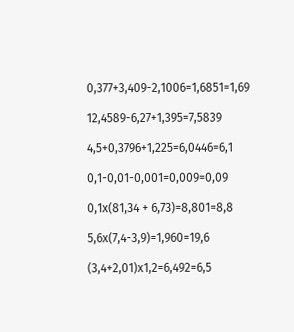0,377+3,409-2,1006=1,6851=1,69

12,4589-6,27+1,395=7,5839

4,5+0,3796+1,225=6,0446=6,1

0,1-0,01-0,001=0,009=0,09

0,1x(81,34 + 6,73)=8,801=8,8

5,6x(7,4-3,9)=1,960=19,6

(3,4+2,01)x1,2=6,492=6,5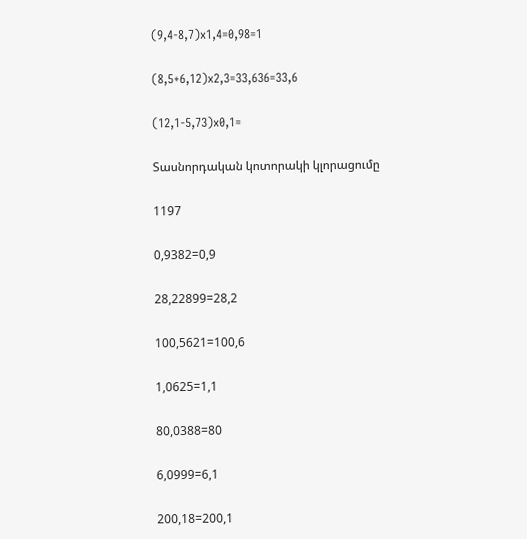(9,4-8,7)x1,4=0,98=1

(8,5+6,12)x2,3=33,636=33,6

(12,1-5,73)x0,1=

Տասնորդական կոտորակի կլորացումը

1197

0,9382=0,9

28,22899=28,2

100,5621=100,6

1,0625=1,1

80,0388=80

6,0999=6,1

200,18=200,1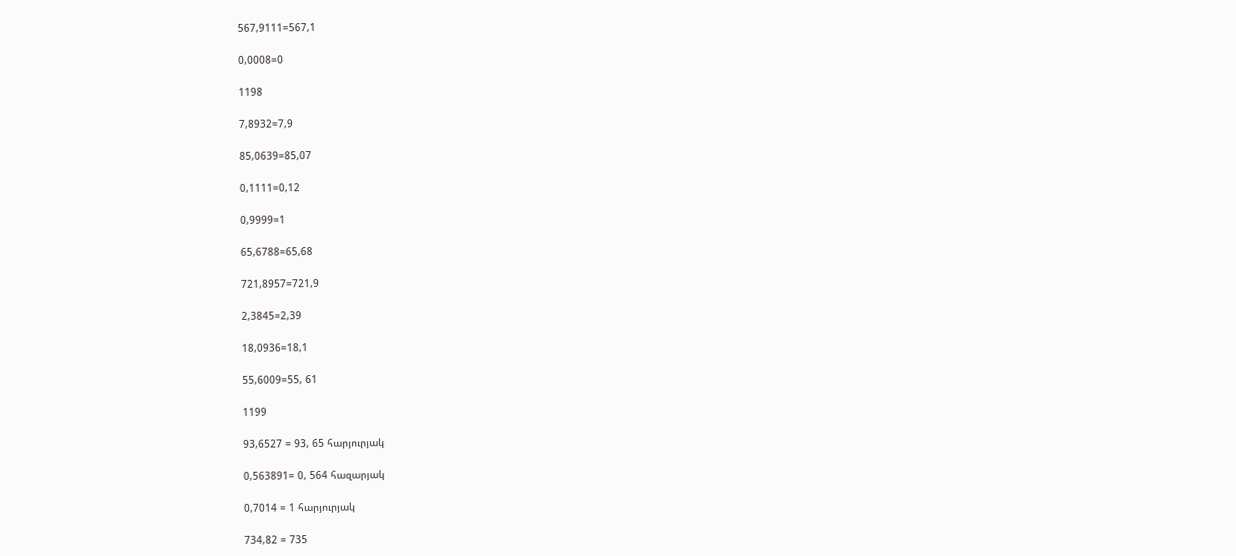567,9111=567,1

0,0008=0

1198

7,8932=7,9

85,0639=85,07

0,1111=0,12

0,9999=1

65,6788=65,68

721,8957=721,9

2,3845=2,39

18,0936=18,1

55,6009=55, 61

1199

93,6527 = 93, 65 հարյուրյակ

0,563891= 0, 564 հազարյակ

0,7014 = 1 հարյուրյակ

734,82 = 735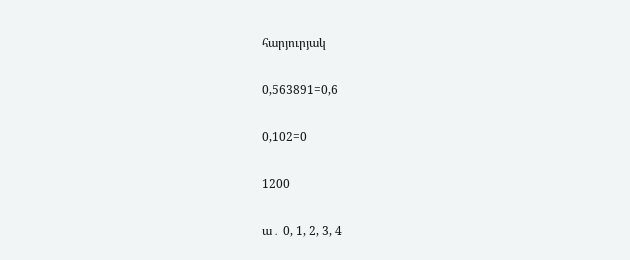հարյուրյակ

0,563891=0,6

0,102=0

1200

ա․ 0, 1, 2, 3, 4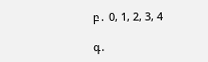բ․ 0, 1, 2, 3, 4

գ․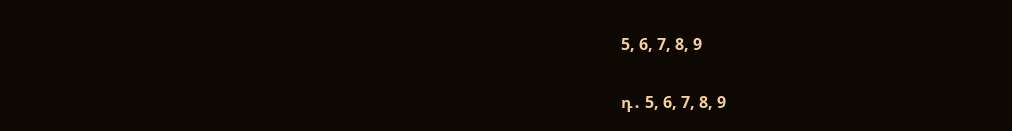5, 6, 7, 8, 9

դ․ 5, 6, 7, 8, 9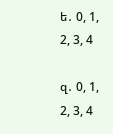ե․ 0, 1, 2, 3, 4

զ․ 0, 1, 2, 3, 4